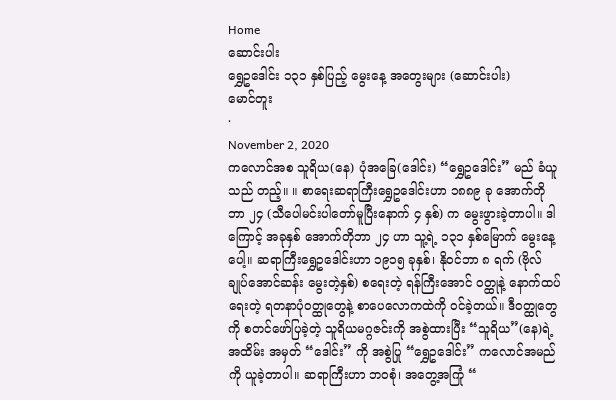Home
ဆောင်းပါး
ရွှေဥဒေါင်း ၁၃၁ နှစ်ပြည့် မွေးနေ့ အတွေးများ (ဆောင်းပါး)
မောင်တူး
·
November 2, 2020
ကလောင်အစ သူရိယ(နေ) ပုံအခြေ(ဒေါင်း) “ရွှေဥဒေါင်း” မည် ခံယူသည် တည့်။ ။ စာရေးဆရာကြီးရွှေဥဒေါင်းဟာ ၁၈၈၉ ခု အောက်တိုဘာ ၂၄ (သီပေါမင်းပါတော်မူပြီးနောက် ၄ နှစ်) က ‌မွေးဖွားခဲ့တာပါ။ ဒါကြောင့် အခုနှစ် အောက်တိုဘာ ၂၄ ဟာ သူ့ရဲ့ ၁၃၁ နှစ်မြောက် မွေးနေ့ပေါ့။ ဆရာကြီးရွှေဥဒေါင်းဟာ ၁၉၁၅ ခုနှစ်၊ နိုဝင်ဘာ ၈ ရက် (ဗိုလ်ချုပ်အောင်ဆန်း မွေးတဲ့နှစ်) စရေးတဲ့ ရန်ကြီးအောင် ဝတ္ထုနဲ့ နောက်ထပ်ရေးတဲ့ ရတနာပုံဝတ္ထုတွေနဲ့ စာပေလောကထဲကို ဝင်ခဲ့တယ်။ ဒီဝတ္ထုတွေကို စတင်ဖော်ပြခဲ့တဲ့ သူရိယမဂ္ဂဇင်းကို အစွဲထားပြီး “သူရိယ”(နေ)ရဲ့ အထိမ်း အမှတ် “ဒေါင်း” ကို အစွဲပြု “ရွှေဥဒေါင်း” ကလောင်အမည်ကို ယူခဲ့တာပါ။ ဆရာကြီးဟာ ဘဝစုံ၊ အတွေ့အကြုံ “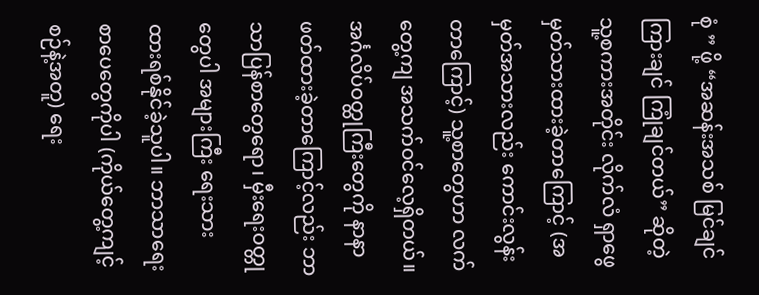စုံ ” ဖို့ “အဆန်းအသစ် မြင်ချင် ကြားချင် ကြုံချင်တယ်” ဆိုတဲ့ သူ့စကားအတိုင်း လိုက်လံ ရှာဖွေ မှတ်သားထားခဲ့တာကြောင့် (အမှတ်အသားလည်း ကောင်းလွန်းတာကြောင့်) သူ့စာတွေဟာ လက်တွေ့ကျ အသက်ဝင်လေ့ရှိတယ်။ အင်္ဂလိပ်ဝတ္ထုကြီးတွေကို နာနာ ဖတ်ထားခဲ့တာကြောင့်လည်း ဘာသာပြန်စာတွေရော၊ မှီးရေးဝတ္တု တွေပါ အများကြီး ရေးသား ထားရစ်နိုင်ခဲ့သူပါ။ ဘာသာရေး စာပေတွေကိုပါ (ကိုယ်တွေ့ကျင့်စဉ်နဲ့အတူ) ရေး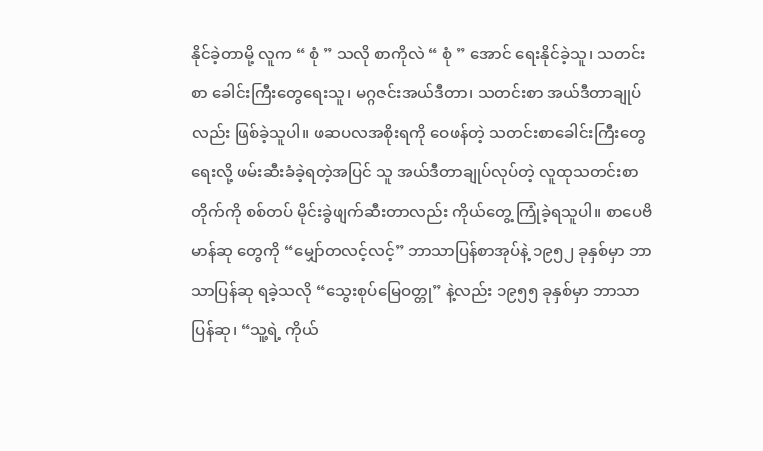နိုင်ခဲ့တာမို့ လူက “ စုံ ” သလို စာကိုလဲ “ စုံ ” အောင် ရေးနိုင်ခဲ့သူ၊ သတင်းစာ ခေါင်းကြီးတွေရေးသူ၊ မဂ္ဂဇင်းအယ်ဒီတာ၊ သတင်းစာ အယ်ဒီတာချုပ်လည်း ဖြစ်ခဲ့သူပါ။ ဖဆပလအစိုးရကို ဝေဖန်တဲ့ သတင်းစာခေါင်းကြီးတွေရေးလို့ ဖမ်းဆီးခံခဲ့ရတဲ့အပြင် သူ အယ်ဒီတာချုပ်လုပ်တဲ့ လူထုသတင်းစာတိုက်ကို စစ်တပ် မိုင်းခွဲဖျက်ဆီးတာလည်း ကိုယ်တွေ့ ကြုံခဲ့ရသူပါ။ စာပေဗိမာန်ဆု တွေကို “မျှော်တလင့်လင့်” ဘာသာပြန်စာအုပ်နဲ့ ၁၉၅၂ ခုနှစ်မှာ ဘာသာပြန်ဆု ရခဲ့သလို “သွေးစုပ်မြေဝတ္တု” နဲ့လည်း ၁၉၅၅ ခုနှစ်မှာ ဘာသာပြန်ဆု၊ “သူ့ရဲ့ ကိုယ်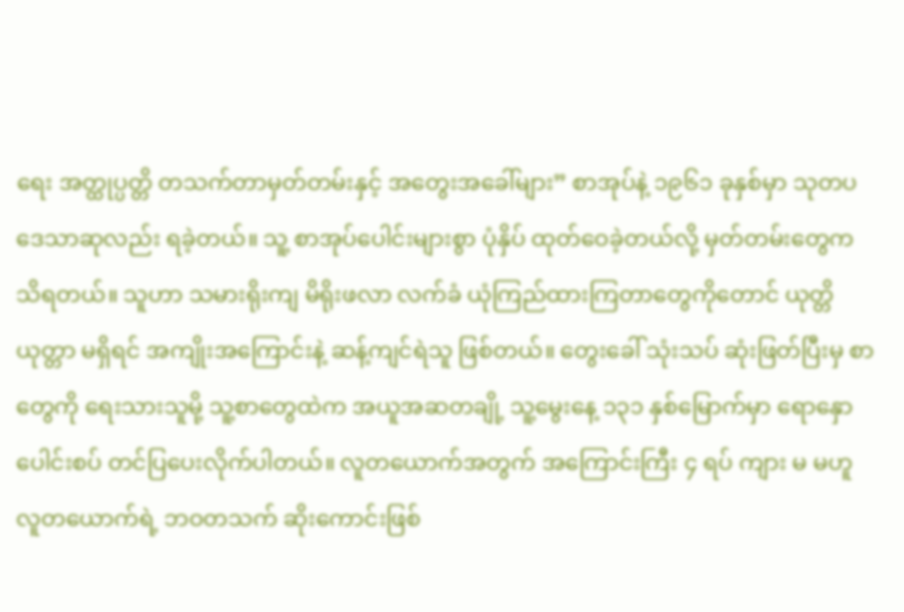ရေး အတ္ထုပ္ပတ္တိ တသက်တာမှတ်တမ်းနှင့် အတွေးအခေါ်များ” စာအုပ်နဲ့ ၁၉၆၁ ခုနှစ်မှာ သုတပဒေသာဆုလည်း ရခဲ့တယ်။ သူ့ စာအုပ်ပေါင်းများစွာ ပုံနှိပ် ထုတ်ဝေခဲ့တယ်လို့ မှတ်တမ်းတွေက သိရတယ်။ သူဟာ သမားရိုးကျ မိရိုးဖလာ လက်ခံ ယုံကြည်ထားကြတာတွေကိုတောင် ယုတ္တိယုတ္တာ မရှိရင် အကျိုးအကြောင်းနဲ့ ဆန့်ကျင်ရဲသူ ဖြစ်တယ်။ တွေးခေါ် သုံးသပ် ဆုံးဖြတ်ပြီးမှ စာတွေကို ရေးသားသူမို့ သူ့စာတွေထဲက အယူအဆတချို့ သူ့မွေးနေ့ ၁၃၁ နှစ်မြောက်မှာ ရောနှော ပေါင်းစပ် တင်ပြပေးလိုက်ပါတယ်။ လူတယောက်အတွက် အကြောင်းကြီး ၄ ရပ် ကျား မ မဟူ လူတယောက်ရဲ့ ဘဝတသက် ဆိုးကောင်းဖြစ်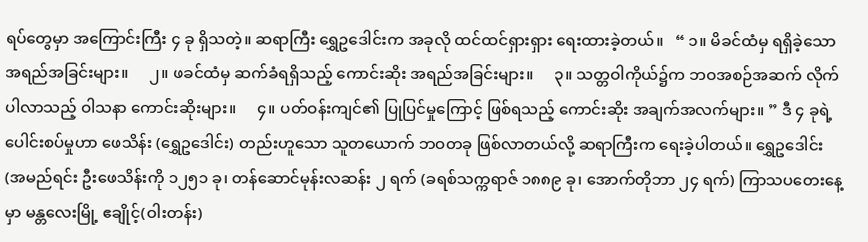ရပ်တွေမှာ အကြောင်းကြီး ၄ ခု ရှိသတဲ့။ ဆရာကြီး ရွှေဥဒေါင်းက အခုလို ထင်ထင်ရှားရှား ရေးထားခဲ့တယ်။   “ ၁။ မိခင်ထံမှ ရရှိခဲ့သော အရည်အခြင်းများ။     ၂။ ဖခင်ထံမှ ဆက်ခံရရှိသည့် ကောင်းဆိုး အရည်အခြင်းများ။     ၃။ သတ္တဝါကိုယ်၌က ဘဝအစဉ်အဆက် လိုက်ပါလာသည့် ဝါသနာ ကောင်းဆိုးများ။     ၄။ ပတ်ဝန်းကျင်၏ ပြုပြင်မှုကြောင့် ဖြစ်ရသည့် ကောင်းဆိုး အချက်အလက်များ။ ” ဒီ ၄ ခုရဲ့ ပေါင်းစပ်မှုဟာ ဖေသိန်း (ရွှေဥဒေါင်း) တည်းဟူသော သူတယောက် ဘဝတခု ဖြစ်လာတယ်လို့ ဆရာကြီးက ရေးခဲ့ပါတယ်။ ရွှေဥဒေါင်း (အမည်ရင်း ဦးဖေသိန်းကို ၁၂၅၁ ခု၊ တန်ဆောင်မုန်းလဆန်း ၂ ရက် (ခရစ်သက္ကရာဇ် ၁၈၈၉ ခု၊ အောက်တိုဘာ ၂၄ ရက်) ကြာသပတေးနေ့မှာ မန္တလေးမြို့ ဧချိုင့်(ဝါးတန်း)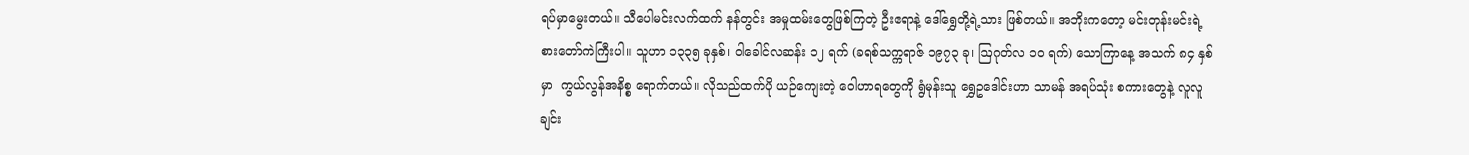ရပ်မှာမွေးတယ်။ သီပေါမင်းလက်ထက် နန်တွင်း အမှုထမ်းတွေဖြစ်ကြတဲ့ ဦးဧရာနဲ့ ဒေါ်ရွှေတို့ရဲ့သား ဖြစ်တယ်။ အဘိုးကတော့ မင်းတုန်းမင်းရဲ့  စားတော်ကဲကြီးပါ။ သူဟာ ၁၃၃၅ ခုနှစ်၊ ဝါခေါင်လဆန်း ၁၂ ရက် (ခရစ်သက္ကရာဇ် ၁၉၇၃ ခု၊ ဩဂုတ်လ ၁ဝ ရက်) သောကြာနေ့ အသက် ၈၄ နှစ်မှာ  ကွယ်လွန်အနိစ္စ ရောက်တယ်။ လိုသည်ထက်ပို ယဉ်ကျေးတဲ့ ဝေါဟာရတွေကို ရွံမုန်းသူ ရွှေဥဒေါင်းဟာ သာမန် အရပ်သုံး စကားတွေနဲ့ လူလူချင်း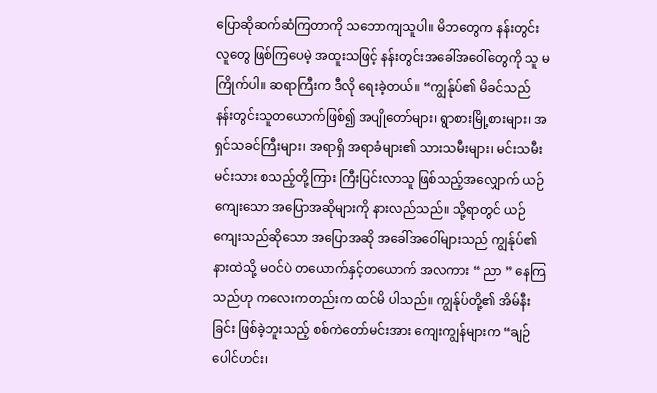ပြောဆိုဆက်ဆံကြတာကို သဘောကျသူပါ။ မိဘတွေက နန်းတွင်း လူတွေ ဖြစ်ကြပေမဲ့ အထူးသဖြင့် နန်းတွင်းအခေါ်အဝေါ်တွေကို သူ မကြိုက်ပါ။ ဆရာကြီးက ဒီလို ရေးခဲ့တယ်။ “ကျွန်ုပ်၏ မိခင်သည် နန်းတွင်းသူတယောက်ဖြစ်၍ အပျိုတော်များ၊ ရွာစားမြို့စားများ၊ အရှင်သခင်ကြီးများ၊ အရာရှိ အရာခံများ၏ သားသမီးများ၊ မင်းသမီး မင်းသား စသည့်တို့ကြား ကြီးပြင်းလာသူ ဖြစ်သည့်အလျှောက် ယဉ်ကျေးသော အပြောအဆိုများကို နားလည်သည်။ သို့ရာတွင် ယဉ်ကျေးသည်ဆိုသော အပြောအဆို အခေါ်အဝေါ်များသည် ကျွန်ုပ်၏နားထဲသို့ မဝင်ပဲ တယောက်နှင့်တယောက် အလကား “ ညာ ” နေကြသည်ဟု ကလေးကတည်းက ထင်မိ ပါသည်။ ကျွန်ုပ်တို့၏ အိမ်နီးခြင်း ဖြစ်ခဲ့ဘူးသည့် စစ်ကဲတော်မင်းအား ကျေးကျွန်များက “ချဉ်ပေါင်ဟင်း၊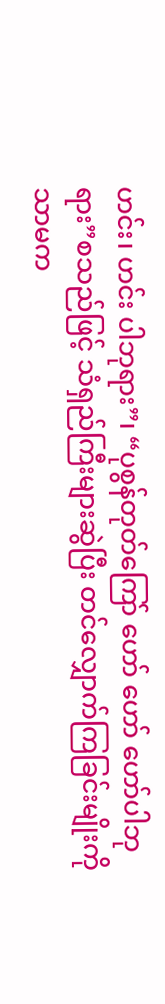ဟင်း၊ ဟင်း ပါဘုရား”၊ “ပုစွန်တုတ်ကြော် ဟော် ဟော် ဟော်ပါဘုရား”စသည်ဖြင့် သံရှည်ကြီးများဆွဲပြီး တင်လျှောက်ကြခြင်းမျိုးကိုသာမက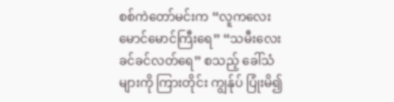စစ်ကဲတော်မင်းက “လူကလေး မောင်မောင်ကြီးရေ” “သမီးလေး ခင်ခင်လတ်ရေ” စသည့် ခေါ်သံများကို ကြားတိုင်း ကျွန်ုပ် ပြုံးမိ၍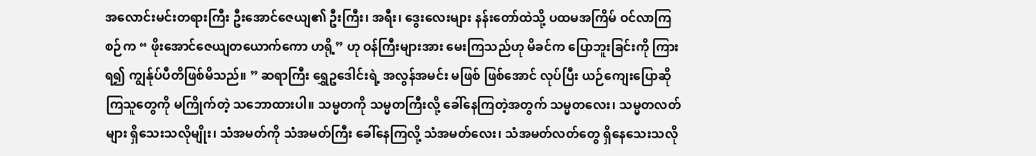အလောင်းမင်းတရားကြီး ဦးအောင်ဇေယျ၏ ဦးကြီး၊ အရီး၊ ဒွေးလေးများ နန်းတော်ထဲသို့ ပထမအကြိမ် ဝင်လာကြစဉ်က “ ဖိုးအောင်ဇေယျတယောက်ကော ဟရို့” ဟု ဝန်ကြီးများအား မေးကြသည်ဟု မိခင်က ပြောဘူးခြင်းကို ကြားရ၍ ကျွန်ုပ်ပီတိဖြစ်မိသည်။ ” ဆရာကြီး ရွှေဥဒေါင်းရဲ့ အလွန်အမင်း မဖြစ် ဖြစ်အောင် လုပ်ပြီး ယဉ်ကျေးပြောဆိုကြသူတွေကို မကြိုက်တဲ့ သဘောထားပါ။ သမ္မတကို သမ္မတကြီးလို့ ခေါ်နေကြတဲ့အတွက် သမ္မတလေး၊ သမ္မတလတ်များ ရှိသေးသလိုမျိုး၊ သံအမတ်ကို သံအမတ်ကြီး ခေါ်နေကြလို့ သံအမတ်လေး၊ သံအမတ်လတ်တွေ ရှိနေသေးသလို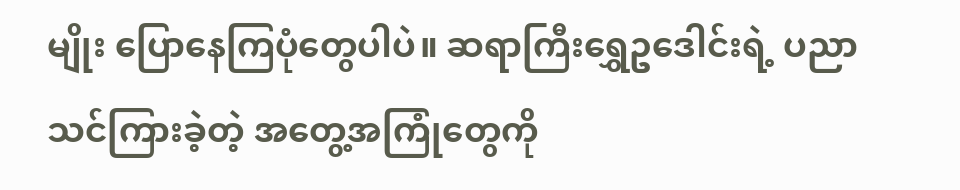မျိုး ပြောနေကြပုံတွေပါပဲ။ ဆရာကြီးရွှေဥဒေါင်းရဲ့ ပညာသင်ကြားခဲ့တဲ့ အတွေ့အကြုံတွေကို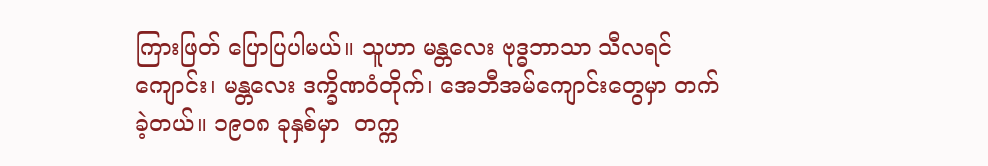ကြားဖြတ် ပြောပြပါမယ်။ သူဟာ မန္တလေး ဗုဒ္ဓဘာသာ သီလရင်ကျောင်း၊ မန္တလေး ဒက္ခိဏဝံတိုက်၊ အေဘီအမ်ကျောင်းတွေမှာ တက်ခဲ့တယ်။ ၁၉ဝ၈ ခုနှစ်မှာ  တက္က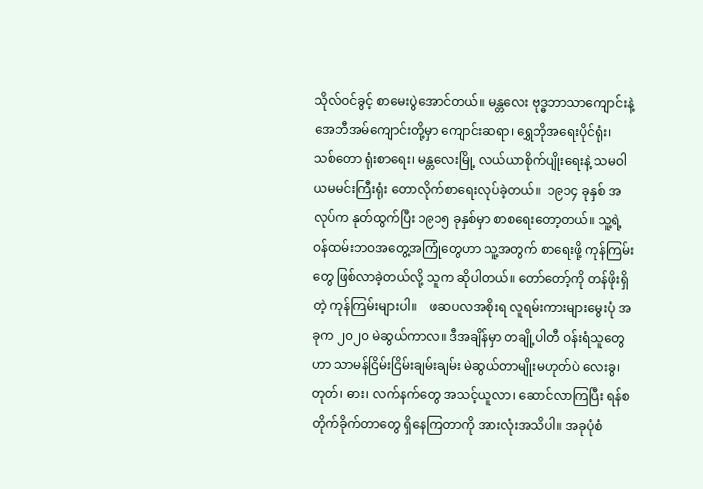သိုလ်ဝင်ခွင့် စာမေးပွဲအောင်တယ်။ မန္တလေး ဗုဒ္ဓဘာသာကျောင်းနဲ့ အေဘီအမ်ကျောင်းတို့မှာ ကျောင်းဆရာ၊ ရွှေဘိုအရေးပိုင်ရုံး၊ သစ်တော ရုံးစာရေး၊ မန္တလေးမြို့ လယ်ယာစိုက်ပျိုးရေးနဲ့ သမဝါယမမင်းကြီးရုံး တောလိုက်စာရေးလုပ်ခဲ့တယ်။  ၁၉၁၄ ခုနှစ် အလုပ်က နုတ်ထွက်ပြီး ၁၉၁၅ ခုနှစ်မှာ စာစရေးတော့တယ်။ သူ့ရဲ့ ဝန်ထမ်းဘဝအတွေ့အကြုံတွေဟာ သူ့အတွက် စာရေးဖို့ ကုန်ကြမ်းတွေ ဖြစ်လာခဲ့တယ်လို့ သူက ဆိုပါတယ်။ တော်တော့်ကို တန်ဖိုးရှိတဲ့ ကုန်ကြမ်းများပါ။    ဖဆပလအစိုးရ လူရမ်းကားများမွေးပုံ အခုက ၂၀၂၀ မဲဆွယ်ကာလ။ ဒီအချိန်မှာ တချို့ပါတီ ဝန်းရံသူတွေဟာ သာမန်ငြိမ်းငြိမ်းချမ်းချမ်း မဲဆွယ်တာမျိုးမဟုတ်ပဲ လေးခွ၊ တုတ်၊ ဓား၊ လက်နက်တွေ အသင့်ယူလာ၊ ဆောင်လာကြပြီး ရန်စ တိုက်ခိုက်တာတွေ ရှိနေကြတာကို အားလုံးအသိပါ။ အခုပုံစံ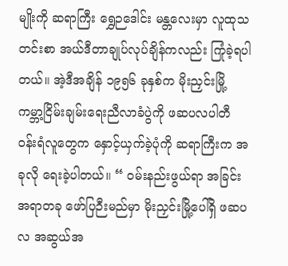မျိုးကို ဆရာကြီး ရွှေဉဒေါင်း မန္တလေးမှာ လူထုသတင်းစာ အယ်ဒီတာချုပ်လုပ်ချိန်ကလည်း ကြုံခဲ့ရပါတယ်။ အဲ့ဒီအချိန် ၁၉၅၆ ခုနှစ်က မိုးညှင်းမြို့ ကမ္ဘာ့ငြိမ်းချမ်းရေးညီလာခံပွဲကို ဖဆပလပါတီ ဝန်းရံလူတွေက နှောင့်ယှက်ခဲ့ပုံကို ဆရာကြီးက အခုလို ရေးခဲ့ပါတယ်။ “ ဝမ်းနည်းဖွယ်ရာ အခြင်းအရာတခု ဖော်ပြဉီးမည်မှာ မိုးညှင်းမြို့ပေါ်ရှိ ဖဆပလ အဆွယ်အ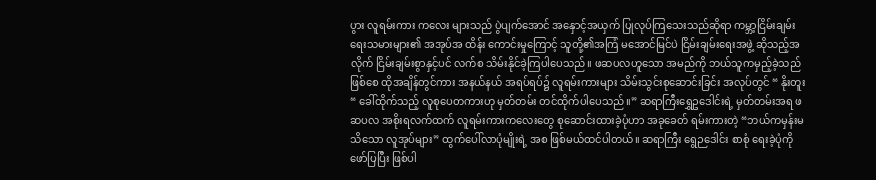ပွား လူရမ်းကား ကလေး များသည် ပွဲပျက်အောင် အနှောင့်အယှက် ပြုလုပ်ကြသေးသည်ဆိုရာ ကမ္ဘာ့ငြိမ်းချမ်းရေးသမားများ၏ အအုပ်အ ထိန်း ကောင်းမှုကြောင့် သူတို့၏အကြံ မအောင်မြင်ပဲ ငြိမ်းချမ်းရေးအဖွဲ့ ဆိုသည့်အလိုက် ငြိမ်းချမ်းစွာနှင့်ပင် လက်စ သိမ်းနိုင်ခဲ့ကြပါပေသည်။ ဖဆပလဟူသော အမည်ကို ဘယ်သူကမှည့်ခဲ့သည်ဖြစ်စေ ထိုအချိန်တွင်ကား အနယ်နယ် အရပ်ရပ်၌ လူရမ်းကားများ သိမ်းသွင်းစုဆောင်းခြင်း အလုပ်တွင် “ နိုးတူး “ ခေါ်ထိုက်သည့် လူစုပေတကားဟု မှတ်တမ်း တင်ထိုက်ပါပေသည်။” ဆရာကြီးရွှေဥဒေါင်းရဲ့ မှတ်တမ်းအရ ဖဆပလ အစိုးရလက်ထက် လူရမ်းကားကလေးတွေ စုဆောင်းထားခဲ့ပုံဟာ အခုခေတ် ရမ်းကားတဲ့ “ဘယ်ကမှန်းမသိသော လူအုပ်များ” ထွက်ပေါ်လာပုံမျိုးရဲ့ အစ ဖြစ်မယ်ထင်ပါတယ်။ ဆရာကြီး ရွေဉဒေါင်း စာစုံ ရေးခဲ့ပုံကို ဖော်ပြပြီး ဖြစ်ပါ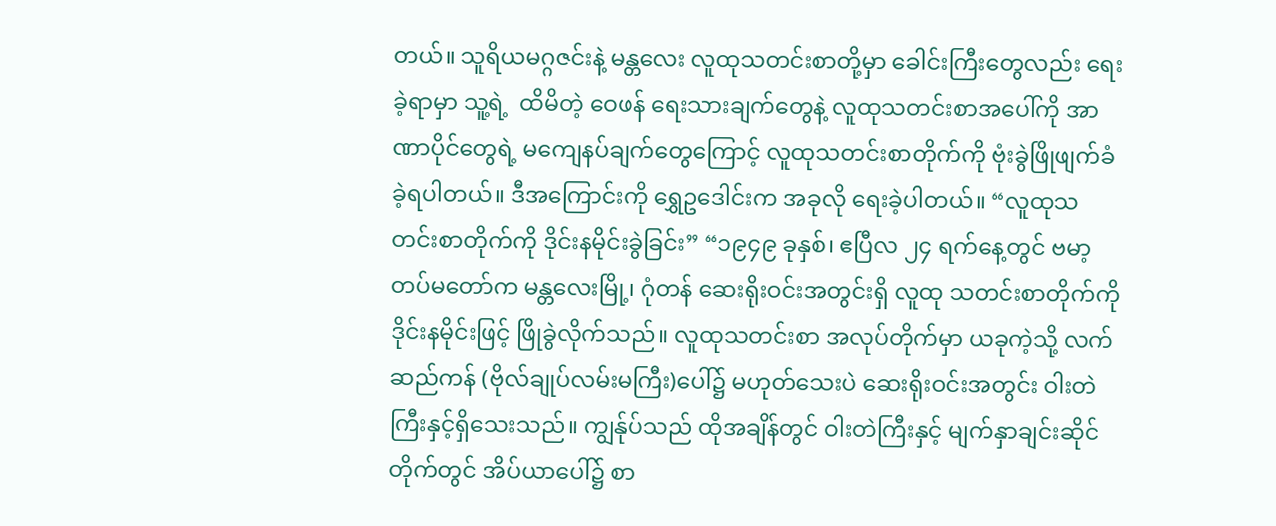တယ်။ သူရိယမဂ္ဂဇင်းနဲ့ မန္တလေး လူထုသတင်းစာတို့မှာ ခေါင်းကြီးတွေလည်း ရေးခဲ့ရာမှာ သူ့ရဲ့  ထိမိတဲ့ ဝေဖန် ရေးသားချက်တွေနဲ့ လူထုသတင်းစာအပေါ်ကို အာဏာပိုင်တွေရဲ့ မကျေနပ်ချက်တွေကြောင့် လူထုသတင်းစာတိုက်ကို ဗုံးခွဲဖြိုဖျက်ခံခဲ့ရပါတယ်။ ဒီအကြောင်းကို ရွှေဥဒေါင်းက အခုလို ရေးခဲ့ပါတယ်။ “လူထုသတင်းစာတိုက်ကို ဒိုင်းနမိုင်းခွဲခြင်း” “၁၉၄၉ ခုနှစ်၊ ဧပြီလ ၂၄ ရက်နေ့တွင် ဗမာ့တပ်မတော်က မန္တလေးမြို့၊ ဂုံတန် ဆေးရိုးဝင်းအတွင်းရှိ လူထု သတင်းစာတိုက်ကို ဒိုင်းနမိုင်းဖြင့် ဖြိုခွဲလိုက်သည်။ လူထုသတင်းစာ အလုပ်တိုက်မှာ ယခုကဲ့သို့ လက်ဆည်ကန် (ဗိုလ်ချုပ်လမ်းမကြီး)ပေါ်၌ မဟုတ်သေးပဲ ဆေးရိုးဝင်းအတွင်း ဝါးတဲကြီးနှင့်ရှိသေးသည်။ ကျွန်ုပ်သည် ထိုအချိန်တွင် ဝါးတဲကြီးနှင့် မျက်နှာချင်းဆိုင်တိုက်တွင် အိပ်ယာပေါ်၌ စာ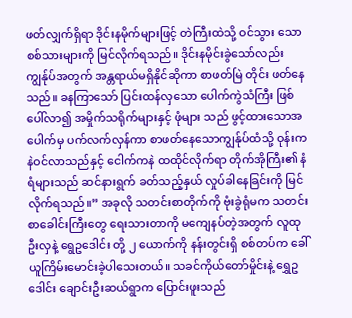ဖတ်လျှက်ရှိရာ ဒိုင်းနမိုက်များဖြင့် တဲကြီးထဲသို့ ဝင်သွား သော စစ်သားများကို မြင်လိုက်ရသည်။ ဒိုင်းနမိုင်းခွဲသော်လည်း ကျွန်ုပ်အတွက် အန္တရာယ်မရှိနိုင်ဆိုကာ စာဖတ်မြဲ တိုင်း ဖတ်နေသည်။ ခနကြာသော် ပြင်းထန်လှသော ပေါက်ကွဲသံကြီး ဖြစ်ပေါ်လာ၍ အမှိုက်သရိုက်များနှင့် ဖုံများ သည် ဖွင့်ထားသောအပေါက်မှ ပက်လက်လှန်ကာ စာဖတ်နေသောကျွန်ုပ်ထံသို့ ဝုန်းကနဲဝင်လာသည်နှင့် ငေါက်ကနဲ ထထိုင်လိုက်ရာ တိုက်အိုကြီး၏ နံရံများသည် ဆင်နားရွက် ခတ်သည့်နှယ် လှုပ်ခါနေခြင်းကို မြင်လိုက်ရသည်။” အခုလို သတင်းစာတိုက်ကို ဗုံးခွဲရုံမက သတင်းစာခေါင်းကြီးတွေ ရေးသားတာကို မကျေနပ်တဲ့အတွက် လူထုဦးလှနဲ့ ရွေဥဒေါင်း တို့ ၂ ယောက်ကို နန်းတွင်းရှိ စစ်တပ်က ခေါ်ယူကြိမ်းမောင်းခဲ့ပါသေးတယ်။ သခင်ကိုယ်တော်မှိုင်းနဲ့ ရွှေဥဒေါင်း ချောင်းဦးဆယ်ရွာက ပြောင်းဖူးသည်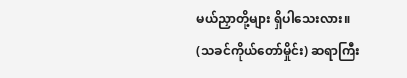မယ်ညှာတို့များ ရှိပါသေးလား။ (သခင်ကိုယ်တော်မှိုင်း) ဆရာကြီး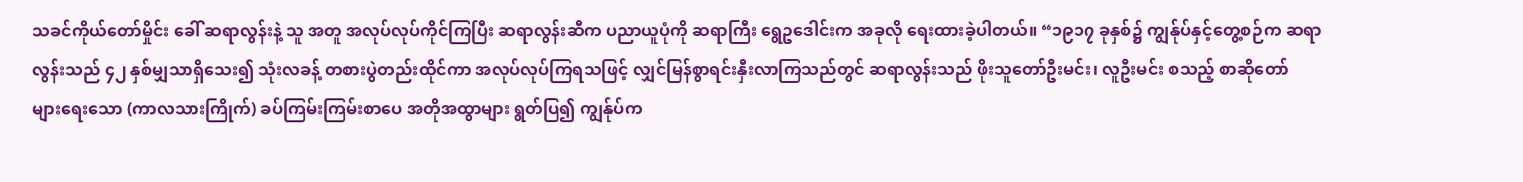သခင်ကိုယ်တော်မှိုင်း ခေါ် ဆရာလွန်းနဲ့ သူ အတူ အလုပ်လုပ်ကိုင်ကြပြီး ဆရာလွန်းဆီက ပညာယူပုံကို ဆရာကြီး ရွေဥဒေါင်းက အခုလို ရေးထားခဲ့ပါတယ်။ “၁၉၁၇ ခုနှစ်၌ ကျွန်ုပ်နှင့်တွေ့စဉ်က ဆရာလွန်းသည် ၄၂ နှစ်မျှသာရှိသေး၍ သုံးလခန့် တစားပွဲတည်းထိုင်ကာ အလုပ်လုပ်ကြရသဖြင့် လျှင်မြန်စွာရင်းနှီးလာကြသည်တွင် ဆရာလွန်းသည် ဖိုးသူတော်ဦးမင်း၊ လူဦးမင်း စသည့် စာဆိုတော်များ‌ရေးသော (ကာလသားကြိုက်) ခပ်ကြမ်းကြမ်းစာပေ အတိုအထွာများ ရွတ်ပြ၍ ကျွန်ုပ်က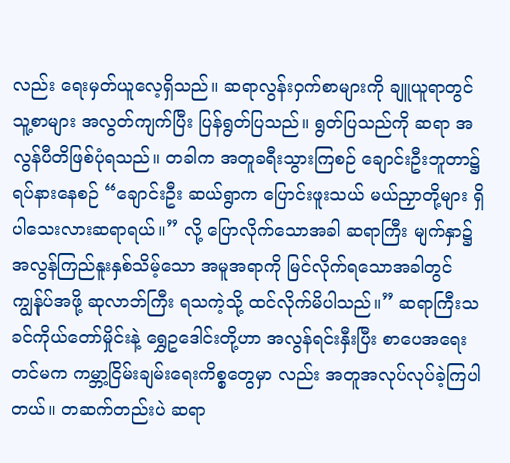လည်း ရေးမှတ်ယူလေ့ရှိသည်။ ဆရာလွန်းဝှက်စာများကို ချူယူရာတွင် သူ့စာများ အလွတ်ကျက်ပြီး ပြန်ရွတ်ပြသည်။ ရွတ်ပြသည်ကို ဆရာ အလွန်ပီတိဖြစ်ပုံရသည်။ တခါက အတူခရီးသွားကြစဉ် ချောင်းဦးဘူတာ၌ ရပ်နားနေစဉ် “ချောင်းဦး ဆယ်ရွာက ပြောင်းဖူးသယ် မယ်ညှာတို့များ ရှိပါသေးလားဆရာရယ်။” လို့ ပြောလိုက်သောအခါ ဆရာကြီး မျက်နှာ၌ အလွန်ကြည်နူးနှစ်သိမ့်သော အမူအရာကို မြင်လိုက်ရသောအခါတွင် ကျွန်ုပ်အဖို့ ဆုလာဘ်ကြီး ရသကဲ့သို့ ထင်လိုက်မိပါသည်။” ဆရာကြီးသခင်ကိုယ်တော်မှိုင်းနဲ့ ရွှေဥဒေါင်းတို့ဟာ အလွန်ရင်းနှီးပြီး စာပေအရေးတင်မက ကမ္ဘာ့ငြိမ်းချမ်းရေးကိစ္စတွေမှာ လည်း အတူအလုပ်လုပ်ခဲ့ကြပါတယ်။ တဆက်တည်းပဲ ဆရာ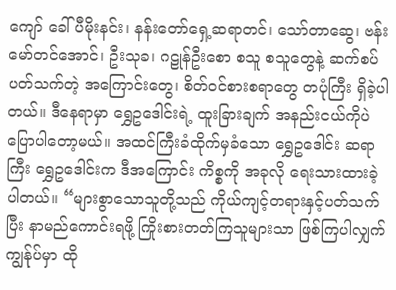ကျော် ခေါ် ပီမိုးနင်း၊ နန်းတော်ရှေ့ဆရာတင်၊ သော်တာဆွေ၊ ဗန်းမော်တင်အောင်၊ ဦးသုခ၊ ဂဠုန်ဦးစော စသူ စသူတွေနဲ့ ဆက်စပ်ပတ်သက်တဲ့ အကြောင်းတွေ၊ စိတ်ဝင်စားစရာတွေ တပုံကြီး ရှိခဲ့ပါတယ်။ ဒီနေရာမှာ ရွှေဥဒေါင်းရဲ့ ထူးခြားချက် အနည်းငယ်ကိုပဲ ပြောပါတော့မယ်။ အထင်ကြီးခံထိုက်မှခံသော ရွှေဥဒေါင်း ဆရာကြီး ရွှေဥဒေါင်းက ဒီအကြောင်း ကိစ္စကို အခုလို ရေးသားထားခဲ့ပါတယ်။ “များစွာသောသူတို့သည် ကိုယ်ကျင့်တရားနှင့်ပတ်သက်ပြီး နာမည်ကောင်းရဖို့ ကြိုးစားတတ်ကြသူများသာ ဖြစ်ကြပါလျှက် ကျွန်ုပ်မှာ ထို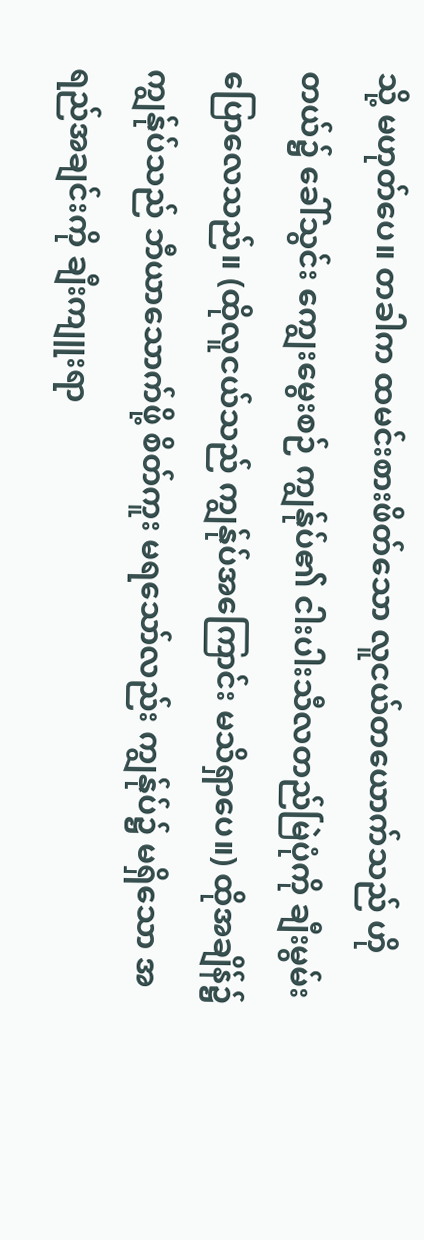သို့ မဟုတ်ပေ။ တခါက ထမင်းစားဖိတ်သော လူငယ်တယောက်သည် ဟိုတယ်၌ ခေါ်သွင်း ကျွေးမွေးစဉ် ကျွန်ုပ်၏ ငါးပါးသီလတည်မြဲပုံကို ချီးမွမ်းပြောလေသည်။ (ထိုလူငယ်သည် ကျွန်ုပ်အကြောင်း မသိရှာပေ။) ထိုအချိန်၌ ကျွန်ုပ်သည် ဘီယာသောက်ဖို့ စိတ်ကူး မရသော်လည်း ကျွန်ုပ်၌ မရှိသော အရည်အချင်းကို ချီးကျူးရာ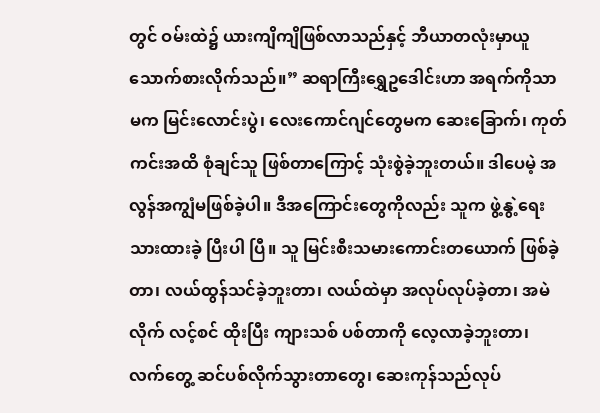တွင် ဝမ်းထဲ၌ ယားကျိကျိဖြစ်လာသည်နှင့် ဘီယာတလုံးမှာယူ သောက်စားလိုက်သည်။” ဆရာကြီးရွှေဥဒေါင်းဟာ အရက်ကိုသာမက မြင်းလောင်းပွဲ၊ လေးကောင်ဂျင်တွေမက ဆေးခြောက်၊ ကုတ်ကင်းအထိ စုံချင်သူ ဖြစ်တာကြောင့် သုံးစွဲခဲ့ဘူးတယ်။ ဒါပေမဲ့ အလွန်အကျွံမဖြစ်ခဲ့ပါ။ ဒီအကြောင်းတွေကိုလည်း သူက ဖွဲ့နွဲ့ရေးသားထားခဲ့ ပြီးပါ ပြီ။ သူ မြင်းစီးသမားကောင်းတယောက် ဖြစ်ခဲ့တာ၊ လယ်ထွန်သင်ခဲ့ဘူးတာ၊ လယ်ထဲမှာ အလုပ်လုပ်ခဲ့တာ၊ အမဲလိုက် လင့်စင် ထိုးပြီး ကျားသစ် ပစ်တာကို လေ့လာခဲ့ဘူးတာ၊ လက်တွေ့ ဆင်ပစ်လိုက်သွားတာတွေ၊ ဆေးကုန်သည်လုပ်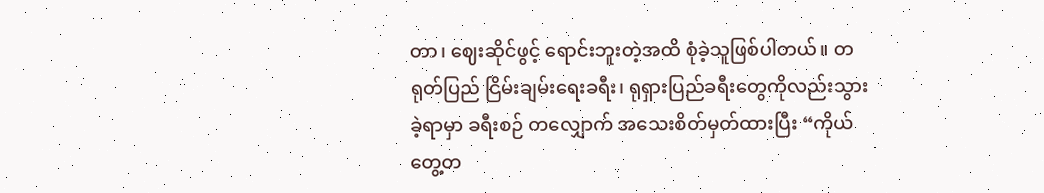တာ၊ ဈေးဆိုင်ဖွင့် ရောင်းဘူးတဲ့အထိ စုံခဲ့သူဖြစ်ပါတယ်။ တရုတ်ပြည် ငြိမ်းချမ်းရေးခရီး၊ ရုရှားပြည်ခရီးတွေကိုလည်းသွားခဲ့ရာမှာ ခရီးစဉ် တလျှောက် အသေးစိတ်မှတ်ထားပြီး “ကိုယ်တွေ့တ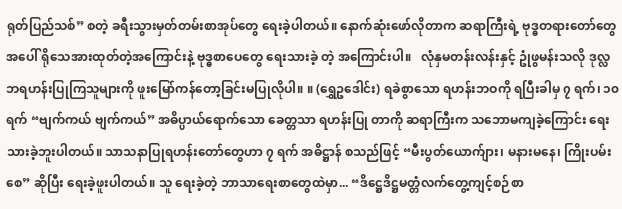ရုတ်ပြည်သစ်” စတဲ့ ခရီးသွားမှတ်တမ်းစာအုပ်တွေ ရေးခဲ့ပါတယ်။ နောက်ဆုံးဖော်လိုတာက ဆရာကြီးရဲ့ ဗုဒ္ဓတရားတော်တွေအပေါ် ရိုသေအားထုတ်တဲ့အကြောင်းနဲ့ ဗုဒ္ဓစာပေတွေ ရေးသားခဲ့ တဲ့ အကြောင်းပါ။   လုံနှမတန်းလန်းနှင့် ဥုံဖွမန်းသလို ဒုလ္လဘရဟန်းပြုကြသူများကို ဖူးမြော်ကန်တော့ခြင်းမပြုလိုပါ။ ။ (ရွှေဥဒေါင်း) ရခဲစွာသော ရဟန်းဘဝကို ရပြီးခါမှ ၇ ရက်၊ ၁၀ ရက် “ဗျက်ကယ် ဗျက်ကယ်” အဓိပ္ပာယ်ရောက်သော ခေတ္တသာ ရဟန်းပြု တာကို ဆရာကြီးက သဘောမကျခဲ့ကြောင်း ရေးသားခဲ့ဘူးပါတယ်။ သာသနာပြုရဟန်းတော်တွေဟာ ၇ ရက် အဓိဋ္ဌာန် စသည်ဖြင့် “မီးပွတ်ယောက်ျား၊ မနားမနေ၊ ကြိုးပမ်းစေ” ဆိုပြီး ရေးခဲ့ဖူးပါတယ်။ သူ ရေးခဲ့တဲ့ ဘာသာရေးစာတွေထဲမှာ... “ဒိဋ္ဌေဒိဋ္ဌမတ္တံလက်တွေ့ကျင့်စဉ်စာ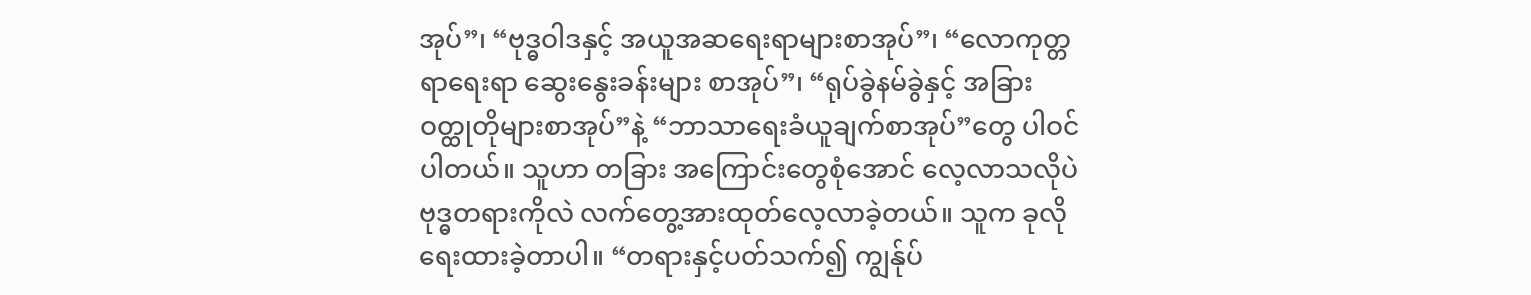အုပ်”၊ “ဗုဒ္ဓဝါဒနှင့် အယူအဆရေးရာများစာအုပ်”၊ “လောကုတ္တရာရေးရာ ဆွေးနွေးခန်းများ စာအုပ်”၊ “ရုပ်ခွဲနမ်ခွဲနှင့် အခြားဝတ္ထုတိုများစာအုပ်”နဲ့ “ဘာသာရေးခံယူချက်စာအုပ်”တွေ ပါဝင်ပါတယ်။ သူဟာ တခြား အကြောင်းတွေစုံအောင် လေ့လာသလိုပဲ ဗုဒ္ဓတရားကိုလဲ လက်တွေ့အားထုတ်လေ့လာခဲ့တယ်။ သူက ခုလို ရေးထားခဲ့တာပါ။ “တရားနှင့်ပတ်သက်၍ ကျွန်ုပ်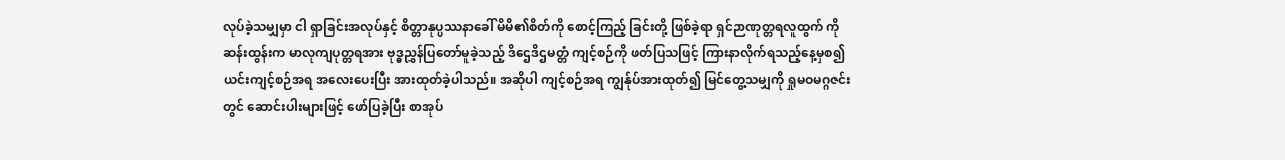လုပ်ခဲ့သမျှမှာ ငါ ရှာခြင်းအလုပ်နှင့် စိတ္တာနုပ္ပဿနာခေါ် မိမိ၏စိတ်ကို စောင့်ကြည့် ခြင်းတို့ ဖြစ်ခဲ့ရာ ရှင်ဉာဏုတ္တရလူထွက် ကိုဆန်းထွန်းက မာလုကျပုတ္တရအား ဗုဒ္ဓညွှန်ပြတော်မူခဲ့သည့် ဒိဌေဒိဌမတ္တံ ကျင့်စဉ်ကို ဖတ်ပြသဖြင့် ကြားနာလိုက်ရသည့်နေ့မှစ၍ ယင်းကျင့်စဉ်အရ အလေးပေးပြီး အားထုတ်ခဲ့ပါသည်။ အဆိုပါ ကျင့်စဉ်အရ ကျွန်ုပ်အားထုတ်၍ မြင်တွေ့သမျှကို ရှုမဝမဂ္ဂဇင်းတွင် ဆောင်းပါးများဖြင့် ဖော်ပြခဲ့ပြီး စာအုပ်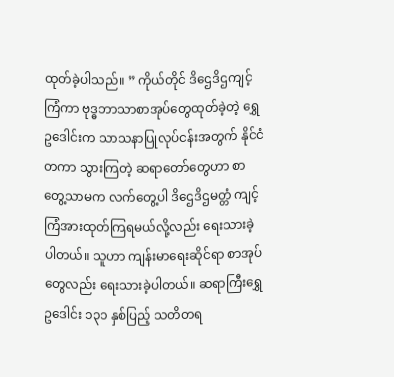ထုတ်ခဲ့ပါသည်။ ” ကိုယ်တိုင် ဒိဌေဒိဌကျင့်ကြံကာ ဗုဒ္ဓဘာသာစာအုပ်တွေထုတ်ခဲ့တဲ့ ရွှေဥဒေါင်းက သာသနာပြုလုပ်ငန်းအတွက် နိုင်ငံတကာ သွားကြတဲ့ ဆရာတော်တွေဟာ စာတွေ့သာမက လက်တွေ့ပါ ဒိဌေဒိဌမတ္တံ ကျင့်ကြံအားထုတ်ကြရမယ်လို့လည်း ရေးသားခဲ့ပါတယ်။ သူဟာ ကျန်းမာရေးဆိုင်ရာ စာအုပ်တွေလည်း ရေးသားခဲ့ပါတယ်။ ဆရာကြီးရွှေဥဒေါင်း ၁၃၁ နှစ်ပြည့် သတိတရ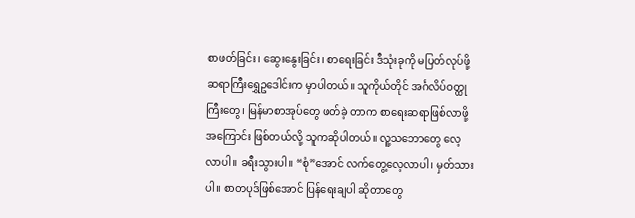စာဖတ်ခြင်း၊ ဆွေးနွေးခြင်း၊ စာရေးခြင်း ဒီသုံးခုကို မပြတ်လုပ်ဖို့ ဆရာကြီးရွှေဥဒေါင်းက မှာပါတယ်။ သူကိုယ်တိုင် အင်္ဂလိပ်ဝတ္ထုကြီးတွေ၊ မြန်မာစာအုပ်တွေ ဖတ်ခဲ့ တာက စာရေးဆရာဖြစ်လာဖို့ အကြောင်း ဖြစ်တယ်လို့ သူကဆိုပါတယ်။ လူ့သဘောတွေ လေ့လာပါ။ ခရီးသွားပါ။ “စုံ”အောင် လက်တွေ့လေ့လာပါ၊ မှတ်သားပါ။ စာတပုဒ်ဖြစ်အောင် ပြန်ရေးချပါ ဆိုတာတွေ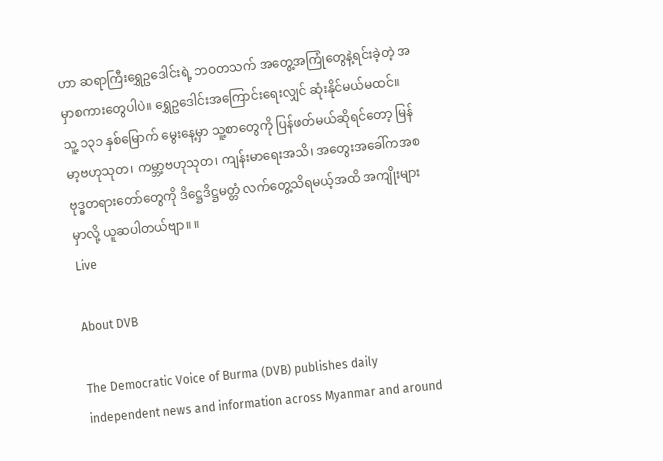ဟာ ဆရာကြီးရွှေဥဒေါင်းရဲ့ ဘဝတသက် အတွေ့အကြုံတွေနဲ့ရင်းခဲ့တဲ့ အမှာစကားတွေပါပဲ။ ရွှေဥဒေါင်းအကြောင်းရေးလျှင် ဆုံးနိုင်မယ်မထင်။ သူ့ ၁၃၁ နှစ်မြောက် မွေးနေ့မှာ သူ့စာတွေကို ပြန်ဖတ်မယ်ဆိုရင်တော့ မြန်မာ့ဗဟုသုတ၊ ကမ္ဘာ့ဗဟုသုတ၊ ကျန်းမာရေးအသိ၊ အတွေးအခေါ်ကအစ ဗုဒ္ဓတရားတော်တွေကို ဒိဋ္ဌေဒိဋ္ဌမတ္တံ လက်တွေ့သိရမယ့်အထိ အကျိုးများမှာလို့ ယူဆပါတယ်ဗျာ။ ။
Live

About DVB

The Democratic Voice of Burma (DVB) publishes daily independent news and information across Myanmar and around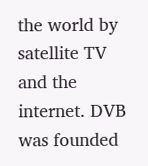the world by satellite TV and the internet. DVB was founded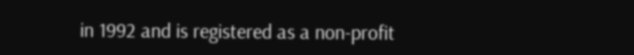in 1992 and is registered as a non-profit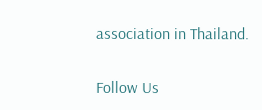association in Thailand.

Follow Us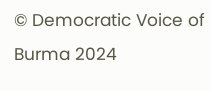© Democratic Voice of Burma 2024